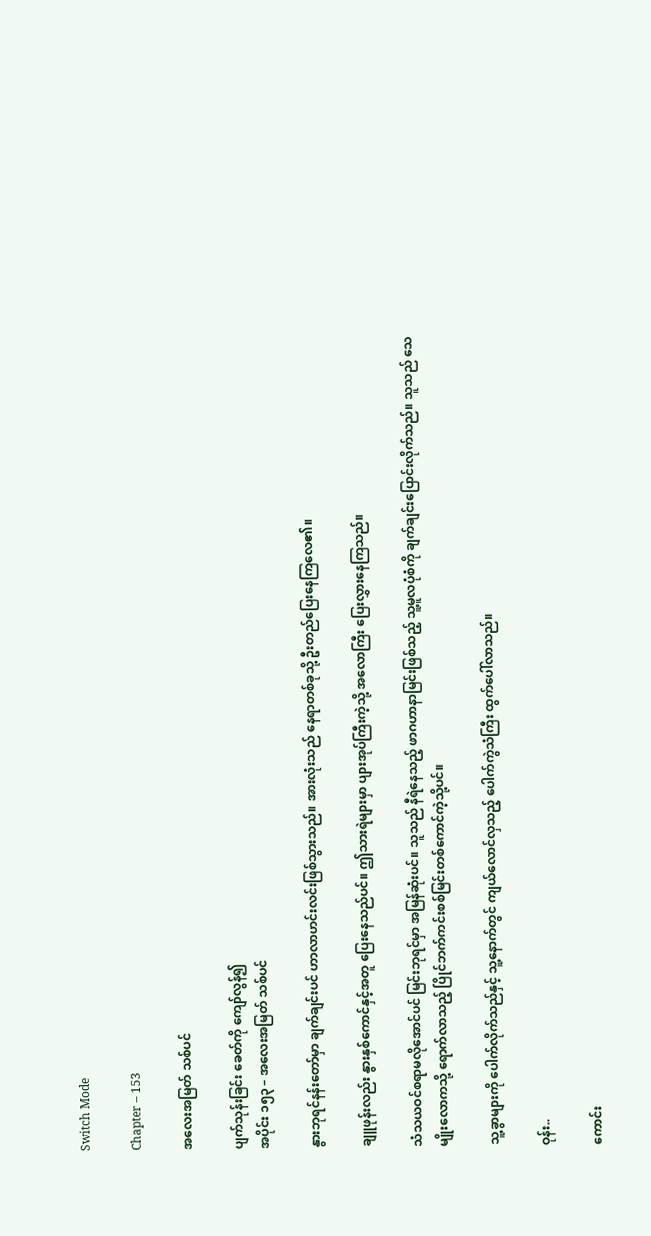Switch Mode

Chapter – 153

အလေးအမြတ် သစ်ပင်

ပျက်သုန်းခြင်း ခေတ်ကို ကျော်လွန်၍
အပိုင်း ၁၅၃ – အလေးအမြတ် သစ်ပင်

နွားဘုရင်နန်းတော်မှာ ချက်ချင်းပင် ဟာလာဟင်းလင်းဖြစ်သွားသည်။ အားလုံးသည် နေရာတစ်ခုသို့ ဦးတည်ပြေးနေကြလေ၏။

ချူဖုန်းလည်း နွားနှစ်ကောင်နှင့်အတူ ပြေးနေသည်ပင်။ ဤသားရဲများမှာ ပျားအုပ်ကြီးကဲ့သို့ အလောကြီး ပြေးလွှားနေကြသည်။

သံသယဝင်စရာမလိုအောင်ပင် မြင်းဘုရင်မှာ အမြန်ဆုံးပင်။ သူသည် နီရဲနေသည့် ဖာဂဟာနာမြင်းဖြစ်သည့် သူ့မူလပုံစံကို ချက်ချင်းပြောင်းလိုက်သည်။ သူသည် သေမျိုးလောကသို့ ရောက်လာသည့် ပြိုင်ဘက်ကင်းစစ်မြင်းတစ်ကောင်ကဲ့သို့ပင်။

သူ့ခွာများကို ပေါက်လိုက်သည်နှင့် သူ့နောက်တွင် ကျယ်လောင်လှသည့် ပေါက်ကွဲသံကြီး ထွက်ပေါ်လာသည်။

ဝုန်း..

ကောင်း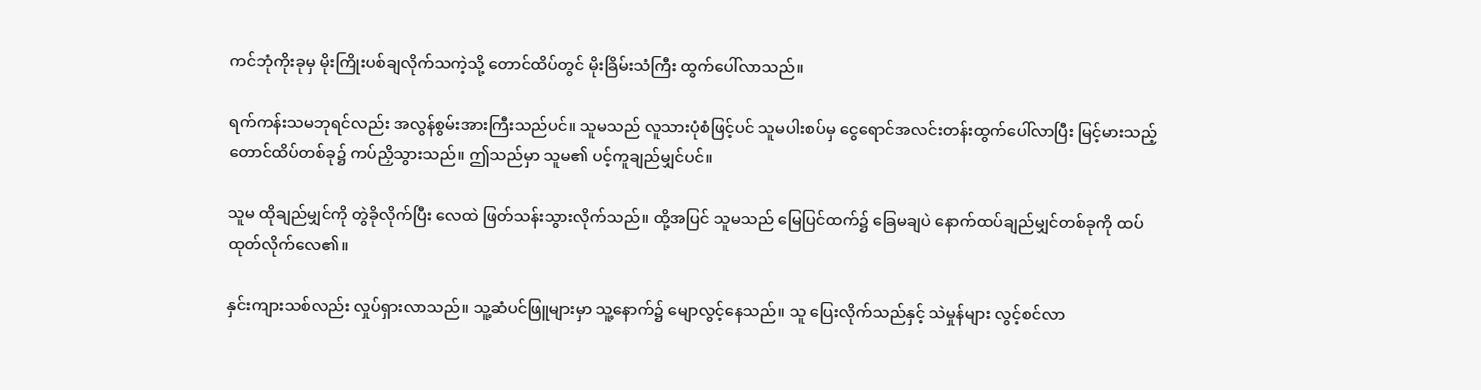ကင်ဘုံကိုးခုမှ မိုးကြိုးပစ်ချလိုက်သကဲ့သို့ တောင်ထိပ်တွင် မိုးခြိမ်းသံကြီး ထွက်ပေါ်လာသည်။

ရက်ကန်းသမဘုရင်လည်း အလွန်စွမ်းအားကြီးသည်ပင်။ သူမသည် လူသားပုံစံဖြင့်ပင် သူမပါးစပ်မှ ငွေရောင်အလင်းတန်းထွက်ပေါ်လာပြီး မြင့်မားသည့်တောင်ထိပ်တစ်ခု၌ ကပ်ညှိသွားသည်။ ဤသည်မှာ သူမ၏ ပင့်ကူချည်မျှင်ပင်။

သူမ ထိုချည်မျှင်ကို တွဲခိုလိုက်ပြီး လေထဲ ဖြတ်သန်းသွားလိုက်သည်။ ထို့အပြင် သူမသည် မြေပြင်ထက်၌ ခြေမချပဲ နောက်ထပ်ချည်မျှင်တစ်ခုကို ထပ်ထုတ်လိုက်လေ၏။

နှင်းကျားသစ်လည်း လှုပ်ရှားလာသည်။ သူ့ဆံပင်ဖြူများမှာ သူ့နောက်၌ မျောလွင့်နေသည်။ သူ ပြေးလိုက်သည်နှင့် သဲမှုန်များ လွင့်စင်လာ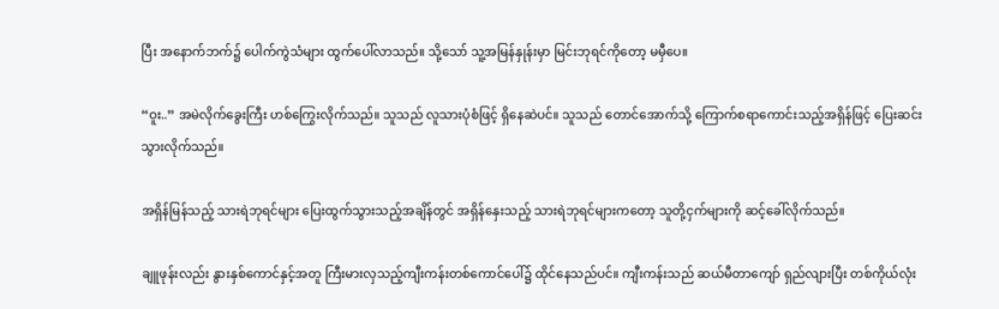ပြီး အနောက်ဘက်၌ ပေါက်ကွဲသံများ ထွက်ပေါ်လာသည်။ သို့သော် သူ့အမြန်နှုန်းမှာ မြင်းဘုရင်ကိုတော့ မမှီပေ။

“ဝူး..” အမဲလိုက်ခွေးကြီး ဟစ်ကြွေးလိုက်သည်။ သူသည် လူသားပုံစံဖြင့် ရှိနေဆဲပင်။ သူသည် တောင်အောက်သို့ ကြောက်စရာကောင်းသည့်အရှိန်ဖြင့် ပြေးဆင်းသွားလိုက်သည်။

အရှိန်မြန်သည့် သားရဲဘုရင်များ ပြေးထွက်သွားသည့်အချိန်တွင် အရှိန်နှေးသည့် သားရဲဘုရင်များကတော့ သူတို့ငှက်များကို ဆင့်ခေါ်လိုက်သည်။

ချူဖုန်းလည်း နွားနှစ်ကောင်နှင့်အတူ ကြီးမားလှသည့်ကျီးကန်းတစ်ကောင်ပေါ်၌ ထိုင်နေသည်ပင်။ ကျီးကန်းသည် ဆယ်မီတာကျော် ရှည်လျားပြီး တစ်ကိုယ်လုံး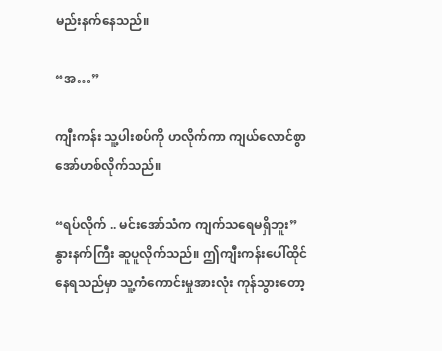မည်းနက်နေသည်။

“အ…”

ကျီးကန်း သူ့ပါးစပ်ကို ဟလိုက်ကာ ကျယ်လောင်စွာ အော်ဟစ်လိုက်သည်။

“ရပ်လိုက် .. မင်းအော်သံက ကျက်သရေမရှိဘူး” နွားနက်ကြီး ဆူပူလိုက်သည်။ ဤကျီးကန်းပေါ်ထိုင်နေရသည်မှာ သူ့ကံကောင်းမှုအားလုံး ကုန်သွားတော့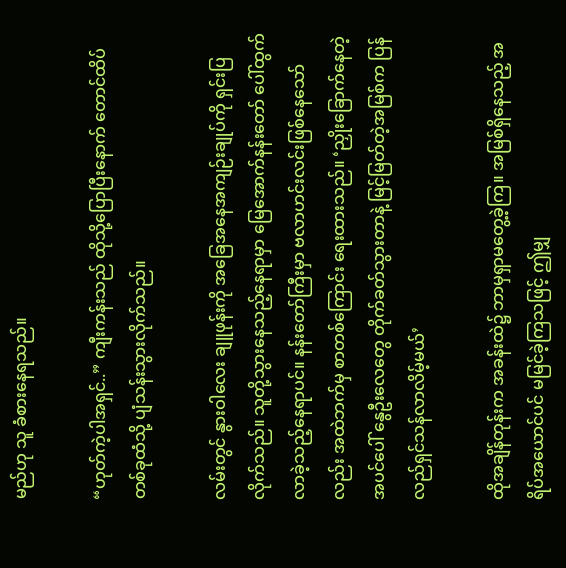မည်ဟု သူ ခံစားနေရသည်။

“ဟုတ်ကဲ့ပါအရှင်..” ကျီးကန်းသည် ထိုသို့ပြောပြီးနောက် တောင်ထိပ်တစ်ခုထံသို့ ပျံသန်းသွားလိုက်သည်။

လမ်းတွင် နွားဝါလေး ချူဖုန်းကို အခြေအနေအကျဉ်းချုပ်ကို ရှင်းပြလိုက်သည်။ သူတို့သွားနေသည့်နေရာမှာ မြေအောက်နန်းတော် ပေါ်ထွက်လာခဲ့သည့်နေရာပင်။ နန်းတော်ကြီးမှာ ဗလာဟင်းလင်းဖြစ်နေသော်လည်း အထဲဘက်မှ စာတစ်ကြောင်း ရေးထားသည်။ ‘ညှိုးခြောက်နေတဲ့အပင်ပေါ် နွေဦးလေတွေ တိုက်ခတ်သွားတာနဲ့ မြင့်မြတ်တဲ့အမြစ်က ပြန်လည်ရှင်သန်လာလိမ့်မယ်’

ထိုအချိန်တုန်းက အခန်းထဲ၌ ဘာမှရှာမတွေ့ခဲ့ကြ။ အမြစ်ရှိနေသည့် အရိပ်အယောင်ပင် မမြင်ခဲ့ကြသဖြင့် ဤမျှ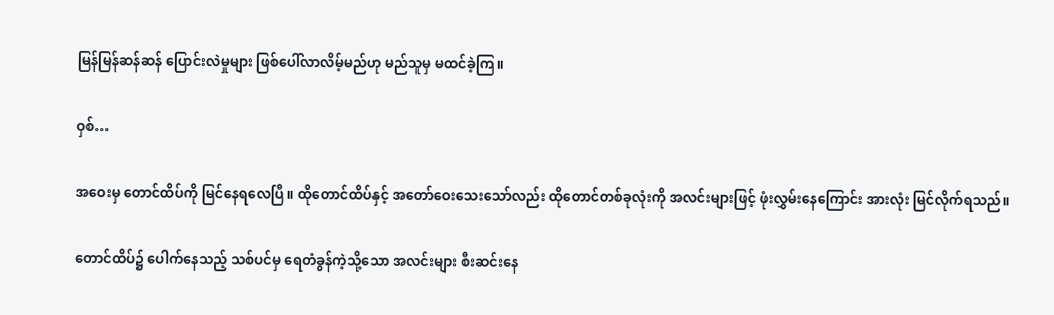မြန်မြန်ဆန်ဆန် ပြောင်းလဲမှုများ ဖြစ်ပေါ်လာလိမ့်မည်ဟု မည်သူမှ မထင်ခဲ့ကြ။

ဝှစ်…

အဝေးမှ တောင်ထိပ်ကို မြင်နေရလေပြီ။ ထိုတောင်ထိပ်နှင့် အတော်ဝေးသေးသော်လည်း ထိုတောင်တစ်ခုလုံးကို အလင်းများဖြင့် ဖုံးလွှမ်းနေကြောင်း အားလုံး မြင်လိုက်ရသည်။

တောင်ထိပ်၌ ပေါက်နေသည့် သစ်ပင်မှ ရေတံခွန်ကဲ့သို့သော အလင်းများ စီးဆင်းနေ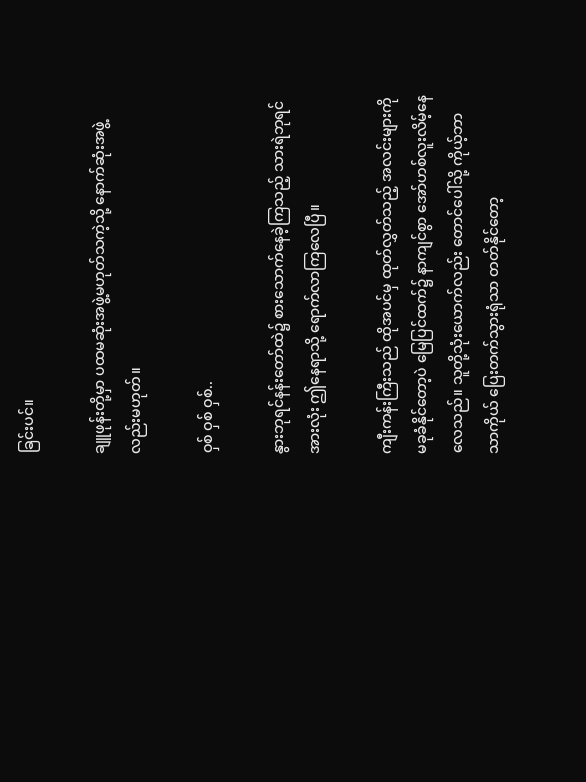ခြင်းပင်။

ချူဖုန်းတို့မှာ ပထမဆုံးအဖွဲ့မဟုတ်သကဲ့သို့ နောက်ဆုံးအဖွဲ့လည်းမဟုတ်။

ဝှစ် ဝှစ် ဝှစ်..

နွားဘုရင်နန်းတော်ထဲ၌ စားသောက်နေခဲ့ကြသည့် သားရဲဘုရင်အားလုံး ဤနေရာသို့ ရောက်လာကြလေပြီ။

ကျီးကန်းကြီးသည် ထိုအပင်မှ ထုတ်လွှတ်သည့် အလင်းများကို မခုခံနိုင်တော့ပဲ မြေပြင်ထက်၌ နာကျင်စွာ အော်ဟစ်လူးလိမ့်နေလေသည်။ သူတို့သုံးယောက်လည်း တောင်ပေါ်သို့ ကိုယ့်ဘာသာကိုယ် ပြေးတက်သွားရုံသာ တတ်နိုင်တော့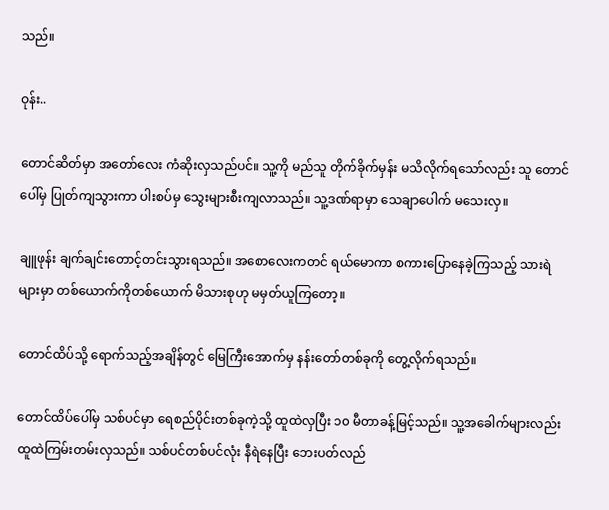သည်။

ဝုန်း..

တောင်ဆိတ်မှာ အတော်လေး ကံဆိုးလှသည်ပင်။ သူ့ကို မည်သူ တိုက်ခိုက်မှန်း မသိလိုက်ရသော်လည်း သူ တောင်ပေါ်မှ ပြုတ်ကျသွားကာ ပါးစပ်မှ သွေးများစီးကျလာသည်။ သူ့ဒဏ်ရာမှာ သေချာပေါက် မသေးလှ။

ချူဖုန်း ချက်ချင်းတောင့်တင်းသွားရသည်။ အစောလေးကတင် ရယ်မောကာ စကားပြောနေခဲ့ကြသည့် သားရဲများမှာ တစ်ယောက်ကိုတစ်ယောက် မိသားစုဟု မမှတ်ယူကြတော့။

တောင်ထိပ်သို့ ရောက်သည့်အချိန်တွင် မြေကြီးအောက်မှ နန်းတော်တစ်ခုကို တွေ့လိုက်ရသည်။

တောင်ထိပ်ပေါ်မှ သစ်ပင်မှာ ရေစည်ပိုင်းတစ်ခုကဲ့သို့ ထူထဲလှပြီး ၁၀ မီတာခန့်မြင့်သည်။ သူ့အခေါက်များလည်း ထူထဲကြမ်းတမ်းလှသည်။ သစ်ပင်တစ်ပင်လုံး နီရဲနေပြီး ဘေးပတ်လည်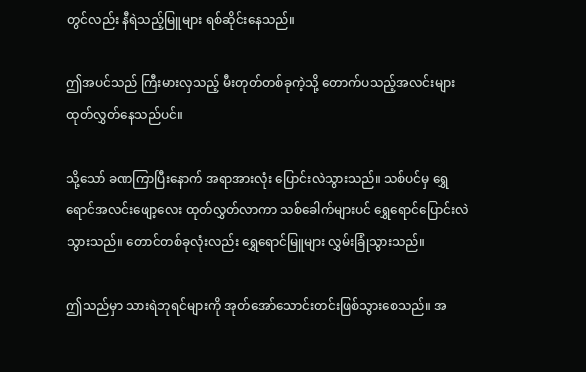တွင်လည်း နီရဲသည့်မြူများ ရစ်ဆိုင်းနေသည်။

ဤအပင်သည် ကြီးမားလှသည့် မီးတုတ်တစ်ခုကဲ့သို့ တောက်ပသည့်အလင်းများ ထုတ်လွှတ်နေသည်ပင်။

သို့သော် ခဏကြာပြီးနောက် အရာအားလုံး ပြောင်းလဲသွားသည်။ သစ်ပင်မှ ရွှေရောင်အလင်းဖျော့လေး ထုတ်လွှတ်လာကာ သစ်ခေါက်များပင် ရွှေရောင်ပြောင်းလဲသွားသည်။ တောင်တစ်ခုလုံးလည်း ရွှေရောင်မြူများ လွှမ်းခြုံသွားသည်။

ဤသည်မှာ သားရဲဘုရင်များကို အုတ်အော်သောင်းတင်းဖြစ်သွားစေသည်။ အ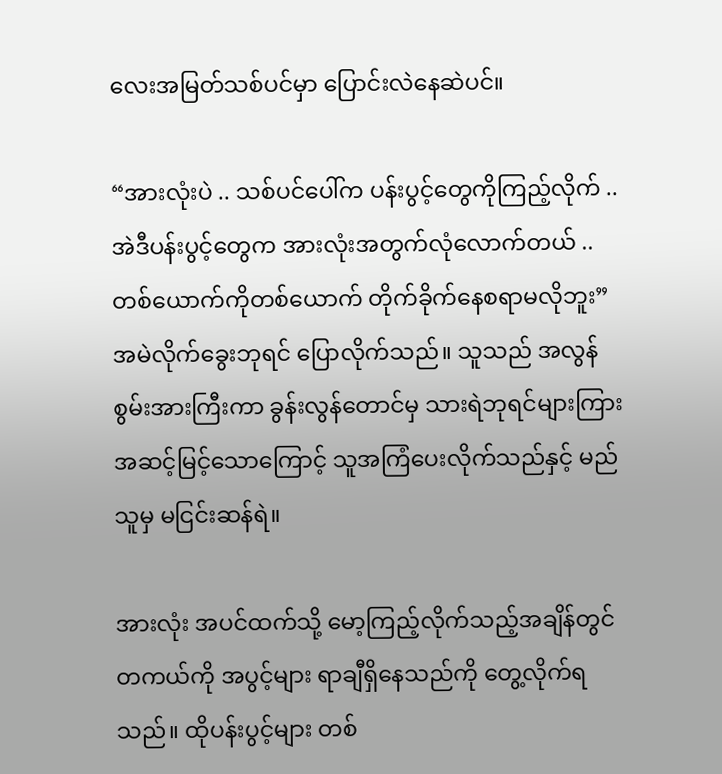လေးအမြတ်သစ်ပင်မှာ ပြောင်းလဲနေဆဲပင်။

“အားလုံးပဲ .. သစ်ပင်ပေါ်က ပန်းပွင့်တွေကိုကြည့်လိုက် .. အဲဒီပန်းပွင့်တွေက အားလုံးအတွက်လုံလောက်တယ် .. တစ်ယောက်ကိုတစ်ယောက် တိုက်ခိုက်နေစရာမလိုဘူး” အမဲလိုက်ခွေးဘုရင် ပြောလိုက်သည်။ သူသည် အလွန်စွမ်းအားကြီးကာ ခွန်းလွန်တောင်မှ သားရဲဘုရင်များကြား အဆင့်မြင့်သောကြောင့် သူအကြံပေးလိုက်သည်နှင့် မည်သူမှ မငြင်းဆန်ရဲ။

အားလုံး အပင်ထက်သို့ မော့ကြည့်လိုက်သည့်အချိန်တွင် တကယ်ကို အပွင့်များ ရာချီရှိနေသည်ကို‌ တွေ့လိုက်ရသည်။ ထိုပန်းပွင့်များ တစ်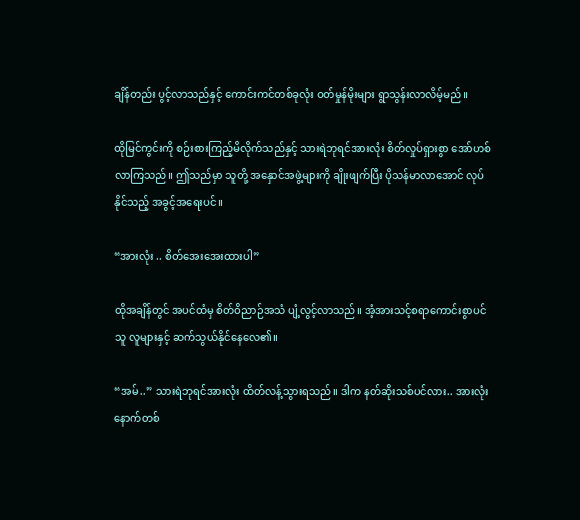ချိန်တည်း ပွင့်လာသည်နှင့် ကောင်းကင်တစ်ခုလုံး ဝတ်မှုန်မိုးများ ရွာသွန်းလာလိမ့်မည်။

ထိုမြင်ကွင်းကို စဉ်းစားကြည့်မိလိုက်သည်နှင့် သားရဲဘုရင်အားလုံး စိတ်လှုပ်ရှားစွာ အော်ဟစ်လာကြသည်။ ဤသည်မှာ သူတို့ အနှောင်အဖွဲ့များကို ချိုးဖျက်ပြီး ပိုသန်မာလာအောင် လုပ်နိုင်သည့် အခွင့်အရေးပင်။

“အားလုံး .. စိတ်အေးအေးထားပါ”

ထိုအချိန်တွင် အပင်ထံမှ စိတ်ဝိညာဉ်အသံ ပျံ့လွင့်လာသည်။ အံ့အားသင့်စရာကောင်းစွာပင် သူ လူများနှင့် ဆက်သွယ်နိုင်နေလေ၏။

“အမ်..” သားရဲဘုရင်အားလုံး ထိတ်လန့်သွားရသည်။ ဒါက နတ်ဆိုးသစ်ပင်လား.. အားလုံး နောက်တစ်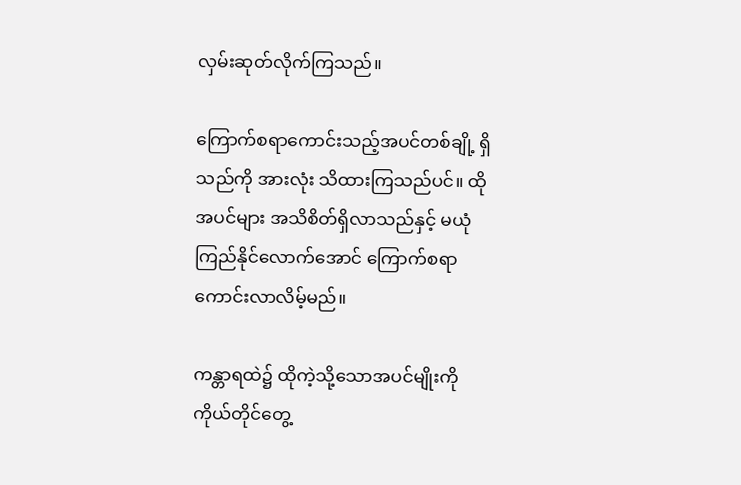လှမ်းဆုတ်လိုက်ကြသည်။

ကြောက်စရာကောင်းသည့်အပင်တစ်ချို့ ရှိသည်ကို အားလုံး သိထားကြသည်ပင်။ ထိုအပင်များ အသိစိတ်ရှိလာသည်နှင့် မယုံကြည်နိုင်လောက်အောင် ကြောက်စရာကောင်းလာလိမ့်မည်။

ကန္တာရထဲ၌ ထိုကဲ့သို့သောအပင်မျိုးကို ကိုယ်တိုင်တွေ့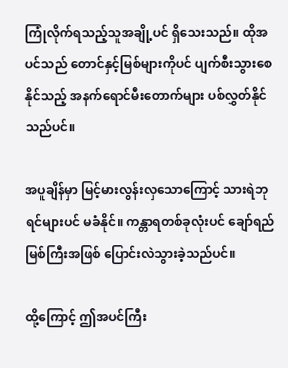ကြုံလိုက်ရသည့်သူအချို့ပင် ရှိသေးသည်။ ထိုအပင်သည် တောင်နှင့်မြစ်များကိုပင် ပျက်စီးသွားစေနိုင်သည့် အနက်ရောင်မီးတောက်များ ပစ်လွှတ်နိုင်သည်ပင်။

အပူချိန်မှာ မြင့်မားလွန်းလှသောကြောင့် သားရဲဘုရင်များပင် မခံနိုင်။ ကန္တာရတစ်ခုလုံးပင် ချော်ရည်မြစ်ကြီးအဖြစ် ပြောင်းလဲသွားခဲ့သည်ပင်။

ထို့ကြောင့် ဤအပင်ကြီး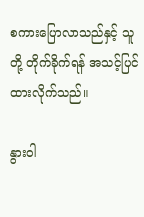စကားပြောလာသည်နှင့် သူတို့ တိုက်ခိုက်ရန် အသင့်ပြင်ထားလိုက်သည်။

နွားဝါ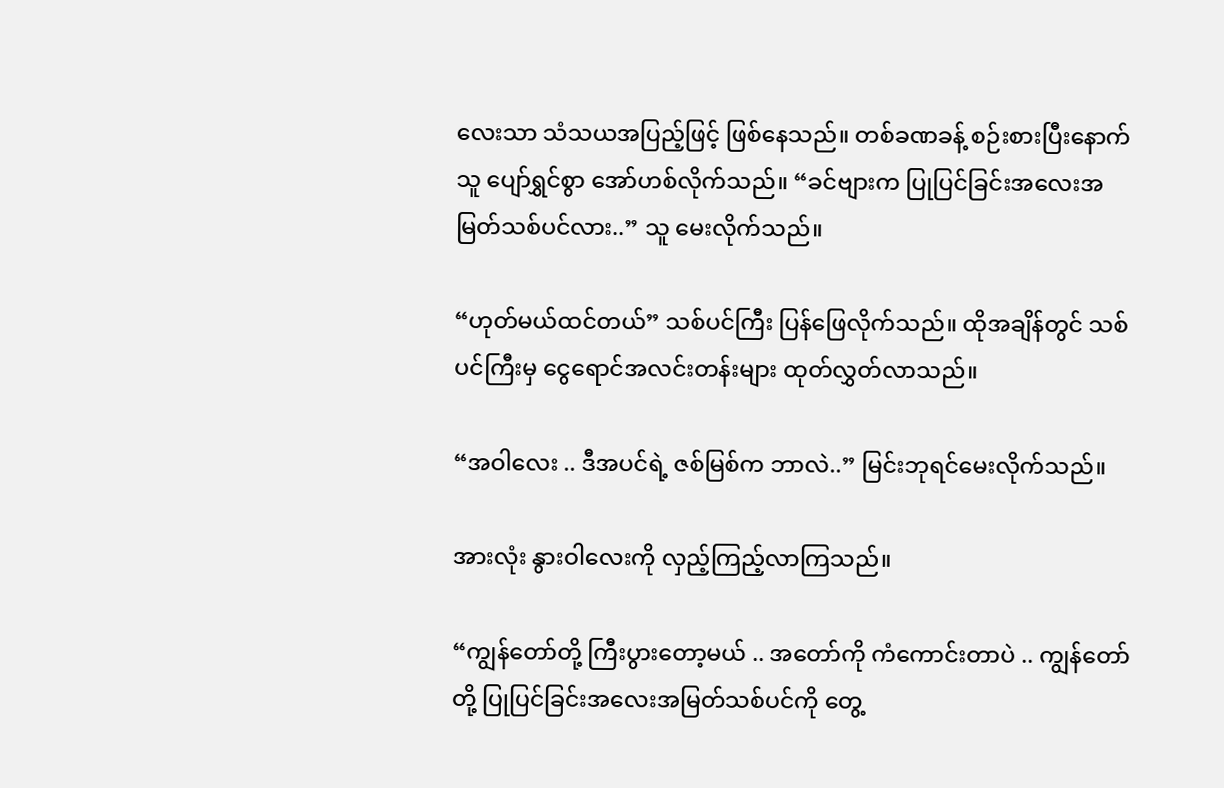လေးသာ သံသယအပြည့်ဖြင့် ဖြစ်နေသည်။ တစ်ခဏခန့် စဉ်းစားပြီးနောက် သူ ပျော်ရွှင်စွာ အော်ဟစ်လိုက်သည်။ “ခင်ဗျားက ပြုပြင်ခြင်းအလေးအမြတ်သစ်ပင်လား..” သူ မေးလိုက်သည်။

“ဟုတ်မယ်ထင်တယ်” သစ်ပင်ကြီး ပြန်ဖြေလိုက်သည်။ ထိုအချိန်တွင် သစ်ပင်ကြီးမှ ငွေရောင်အလင်းတန်းများ ထုတ်လွှတ်လာသည်။

“အဝါလေး .. ဒီအပင်ရဲ့ ဇစ်မြစ်က ဘာလဲ..” မြင်းဘုရင်မေးလိုက်သည်။

အားလုံး နွားဝါလေးကို လှည့်ကြည့်လာကြသည်။

“ကျွန်တော်တို့ ကြီးပွားတော့မယ် .. အတော်ကို ကံကောင်းတာပဲ .. ကျွန်တော်တို့ ပြုပြင်ခြင်းအလေးအမြတ်သစ်ပင်ကို တွေ့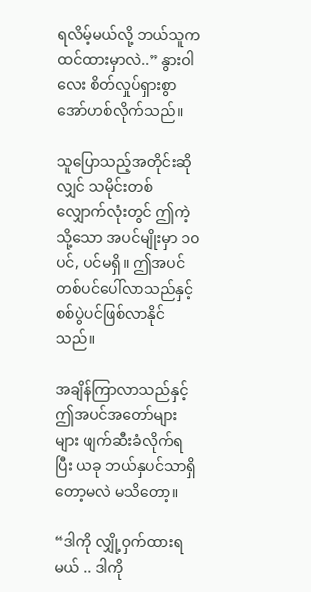ရလိမ့်မယ်လို့ ဘယ်သူက ထင်ထားမှာလဲ..” နွားဝါလေး စိတ်လှုပ်ရှားစွာ အော်ဟစ်လိုက်သည်။

သူပြောသည့်အတိုင်းဆိုလျှင် သမိုင်းတစ်လျှောက်လုံးတွင် ဤကဲ့သို့သော အပင်မျိုးမှာ ၁၀ပင်, ပင်မရှိ။ ဤအပင်တစ်ပင်ပေါ်လာသည်နှင့် စစ်ပွဲပင်ဖြစ်လာနိုင်သည်။

အချိန်ကြာလာသည်နှင့် ဤအပင်အတော်များများ ဖျက်ဆီးခံလိုက်ရပြီး ယခု ဘယ်နှပင်သာရှိတော့မလဲ မသိတော့။

“ဒါကို လျှို့ဝှက်ထားရမယ် .. ဒါကို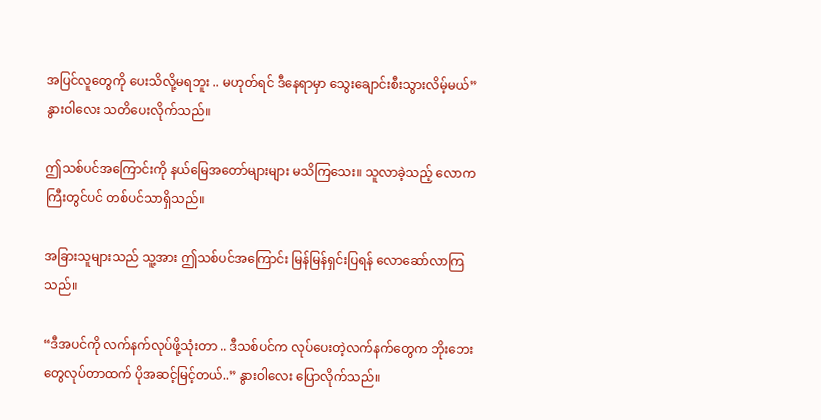အပြင်လူတွေကို ပေးသိလို့မရဘူး .. မဟုတ်ရင် ဒီနေရာမှာ သွေးချောင်းစီးသွားလိမ့်မယ်” နွားဝါလေး သတိပေးလိုက်သည်။

ဤသစ်ပင်အကြောင်းကို နယ်မြေအတော်များများ မသိကြသေး။ သူလာခဲ့သည့် လောကကြီးတွင်ပင် တစ်ပင်သာရှိသည်။

အခြားသူများသည် သူ့အား ဤသစ်ပင်အကြောင်း မြန်မြန်ရှင်းပြရန် လောဆော်လာကြသည်။

“ဒီအပင်ကို လက်နက်လုပ်ဖို့သုံးတာ .. ဒီသစ်ပင်က လုပ်ပေးတဲ့လက်နက်တွေက ဘိုးဘေးတွေလုပ်တာထက် ပိုအဆင့်မြင့်တယ်..” နွားဝါလေး ပြောလိုက်သည်။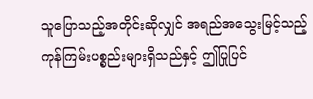သူပြောသည့်အတိုင်းဆိုလျှင် အရည်အသွေးမြင့်သည့် ကုန်ကြမ်းပစ္စည်းများရှိသည်နှင့် ဤပြုပြင်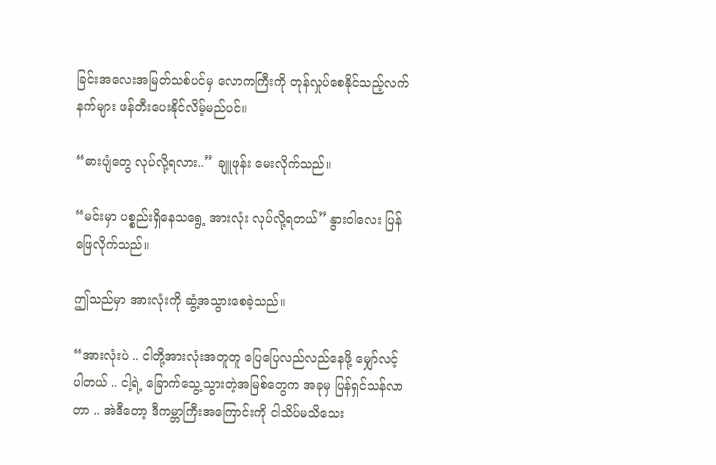ခြင်းအလေးအမြတ်သစ်ပင်မှ လောကကြီးကို တုန်လှုပ်စေနိုင်သည့်လက်နက်များ ဖန်တီးပေးနိုင်လိမ့်မည်ပင်။

“ဓားပျံတွေ လုပ်လို့ရလား..” ချူဖုန်း မေးလိုက်သည်။

“မင်းမှာ ပစ္စည်းရှိနေသရွေ့ အားလုံး လုပ်လို့ရတယ်” နွားဝါလေး ပြန်ဖြေလိုက်သည်။

ဤသည်မှာ အားလုံးကို ဆွံ့အသွားစေခဲ့သည်။

“အားလုံးပဲ .. ငါတို့အားလုံးအတူတူ ပြေပြေလည်လည်နေဖို့ မျှော်လင့်ပါတယ် .. ငါ့ရဲ့ ခြောက်သွေ့သွားတဲ့အမြစ်တွေက အခုမှ ပြန်ရှင်သန်လာတာ .. အဲဒီတော့ ဒီကမ္ဘာကြီးအကြောင်းကို ငါသိပ်မသိသေး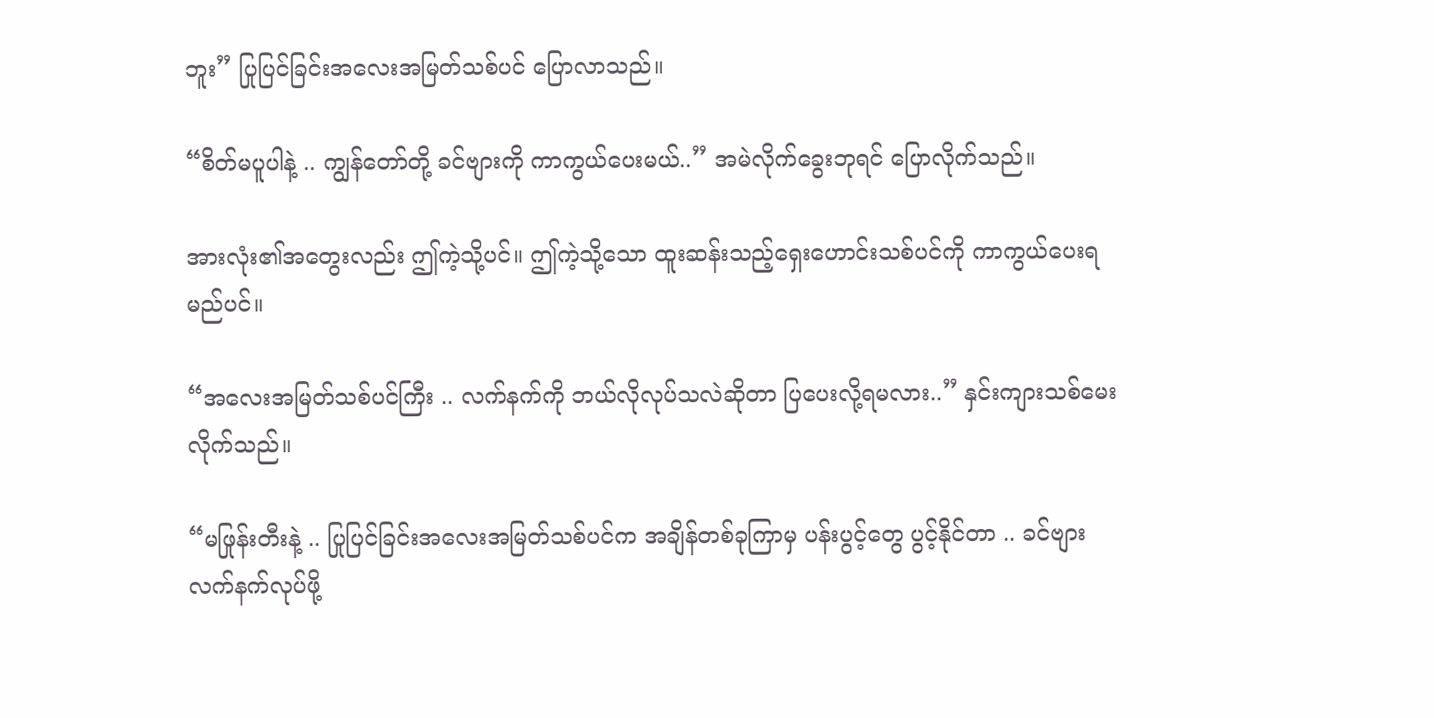ဘူး” ပြုပြင်ခြင်းအလေးအမြတ်သစ်ပင် ပြောလာသည်။

“စိတ်မပူပါနဲ့ .. ကျွန်တော်တို့ ခင်ဗျားကို ကာကွယ်ပေးမယ်..” အမဲလိုက်ခွေးဘုရင် ပြောလိုက်သည်။

အားလုံး၏အတွေးလည်း ဤကဲ့သို့ပင်။ ဤကဲ့သို့သော ထူးဆန်းသည့်ရှေးဟောင်းသစ်ပင်ကို ကာကွယ်ပေးရမည်ပင်။

“အလေးအမြတ်သစ်ပင်ကြီး .. လက်နက်ကို ဘယ်လိုလုပ်သလဲဆိုတာ ပြပေးလို့ရမလား..” နှင်းကျားသစ်မေးလိုက်သည်။

“မဖြုန်းတီးနဲ့ .. ပြုပြင်ခြင်းအလေးအမြတ်သစ်ပင်က အချိန်တစ်ခုကြာမှ ပန်းပွင့်တွေ ပွင့်နိုင်တာ .. ခင်ဗျား လက်နက်လုပ်ဖို့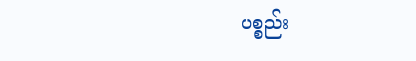ပစ္စည်း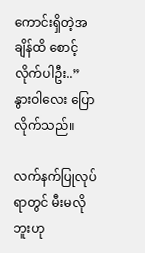ကောင်းရှိတဲ့အချိန်ထိ စောင့်လိုက်ပါဦး..” နွားဝါလေး ပြောလိုက်သည်။

လက်နက်ပြုလုပ်ရာတွင် မီးမလိုဘူးဟု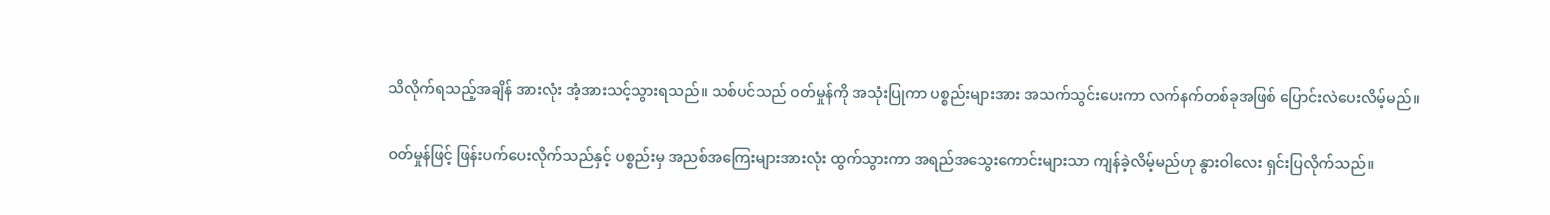သိလိုက်ရသည့်အချိန် အားလုံး အံ့အားသင့်သွားရသည်။ သစ်ပင်သည် ဝတ်မှုန်ကို အသုံးပြုကာ ပစ္စည်းများအား အသက်သွင်းပေးကာ လက်နက်တစ်ခုအဖြစ် ပြောင်းလဲပေးလိမ့်မည်။

ဝတ်မှုန်ဖြင့် ဖြန်းပက်ပေးလိုက်သည်နှင့် ပစ္စည်းမှ အညစ်အကြေးများအားလုံး ထွက်သွားကာ အရည်အသွေးကောင်းများသာ ကျန်ခဲ့လိမ့်မည်ဟု နွားဝါလေး ရှင်းပြလိုက်သည်။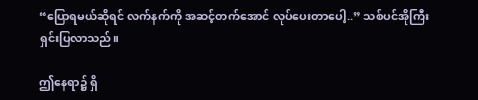“ပြောရမယ်ဆိုရင် လက်နက်ကို အဆင့်တက်အောင် လုပ်ပေးတာပေါ့..” သစ်ပင်အိုကြီး ရှင်းပြလာသည်။

ဤနေရာ၌ ရှိ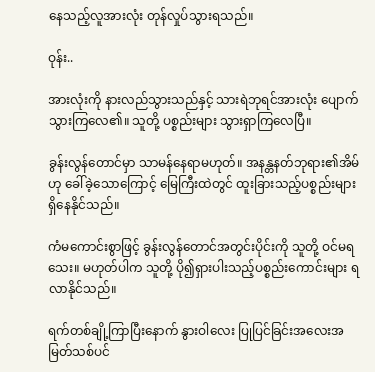နေသည့်လူအားလုံး တုန်လှုပ်သွားရသည်။

ဝုန်း..

အားလုံးကို နားလည်သွားသည်နှင့် သားရဲဘုရင်အားလုံး ပျောက်သွားကြလေ၏။ သူတို့ ပစ္စည်းများ သွားရှာကြလေပြီ။

ခွန်းလွန်တောင်မှာ သာမန်နေရာမဟုတ်။ အနန္တနတ်ဘုရား၏အိမ်ဟု ခေါ်ခဲ့သောကြောင့် မြေကြီးထဲတွင် ထူးခြားသည့်ပစ္စည်းများ ရှိနေနိုင်သည်။

ကံမကောင်းစွာဖြင့် ခွန်းလွန်တောင်အတွင်းပိုင်းကို သူတို့ ဝင်မရသေး။ မဟုတ်ပါက သူတို့ ပို၍ရှားပါးသည့်ပစ္စည်းကောင်းများ ရလာနိုင်သည်။

ရက်တစ်ချို့ကြာပြီးနောက် နွားဝါလေး ပြုပြင်ခြင်းအလေးအမြတ်သစ်ပင်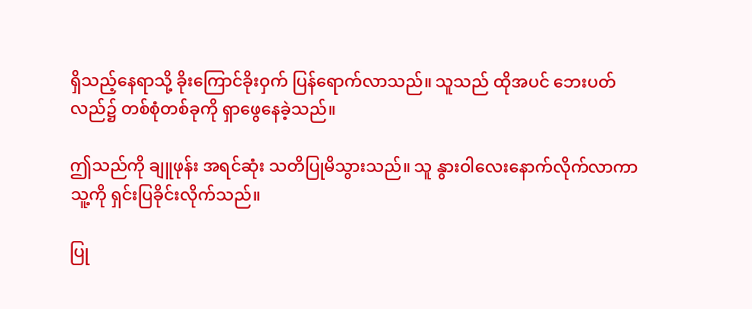ရှိသည့်နေရာသို့ ခိုးကြောင်ခိုးဝှက် ပြန်ရောက်လာသည်။ သူသည် ထိုအပင် ဘေးပတ်လည်၌ တစ်စုံတစ်ခုကို ရှာဖွေနေခဲ့သည်။

ဤသည်ကို ချူဖုန်း အရင်ဆုံး သတိပြုမိသွားသည်။ သူ နွားဝါလေးနောက်လိုက်လာကာ သူ့ကို ရှင်းပြခိုင်းလိုက်သည်။

ပြု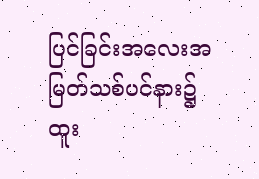ပြင်ခြင်းအလေးအမြတ်သစ်ပင်နား၌ ထူး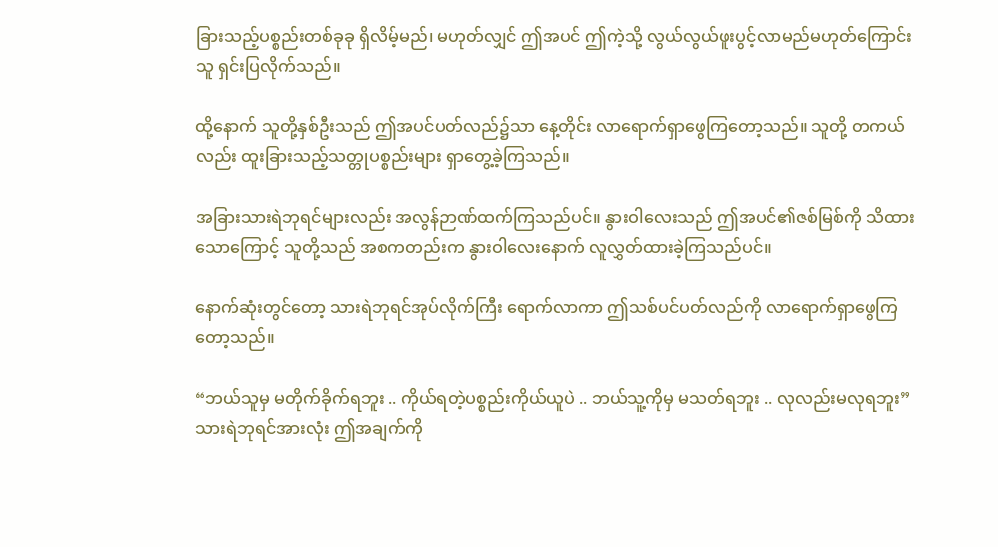ခြားသည့်ပစ္စည်းတစ်ခုခု ရှိလိမ့်မည်၊ မဟုတ်လျှင် ဤအပင် ဤကဲ့သို့ လွယ်လွယ်ဖူးပွင့်လာမည်မဟုတ်ကြောင်း သူ ရှင်းပြလိုက်သည်။

ထို့နောက် သူတို့နှစ်ဦးသည် ဤအပင်ပတ်လည်၌သာ နေ့တိုင်း လာရောက်ရှာဖွေကြတော့သည်။ သူတို့ တကယ်လည်း ထူးခြားသည့်သတ္တုပစ္စည်းများ ရှာတွေ့ခဲ့ကြသည်။

အခြားသားရဲဘုရင်များလည်း အလွန်ဉာဏ်ထက်ကြသည်ပင်။ နွားဝါလေးသည် ဤအပင်၏ဇစ်မြစ်ကို သိထားသောကြောင့် သူတို့သည် အစကတည်းက နွားဝါလေးနောက် လူလွှတ်ထားခဲ့ကြသည်ပင်။

နောက်ဆုံးတွင်တော့ သားရဲဘုရင်အုပ်လိုက်ကြီး ရောက်လာကာ ဤသစ်ပင်ပတ်လည်ကို လာရောက်ရှာဖွေကြတော့သည်။

“ဘယ်သူမှ မတိုက်ခိုက်ရဘူး .. ကိုယ်ရတဲ့ပစ္စည်းကိုယ်ယူပဲ .. ဘယ်သူ့ကိုမှ မသတ်ရဘူး .. လုလည်းမလုရဘူး” သားရဲဘုရင်အားလုံး ဤအချက်ကို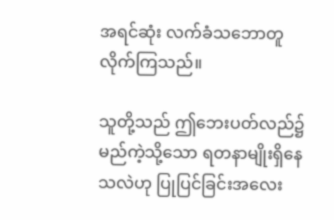အရင်ဆုံး လက်ခံသဘောတူလိုက်ကြသည်။

သူတို့သည် ဤဘေးပတ်လည်၌ မည်ကဲ့သို့သော ရတနာမျိုးရှိနေသလဲဟု ပြုပြင်ခြင်းအလေး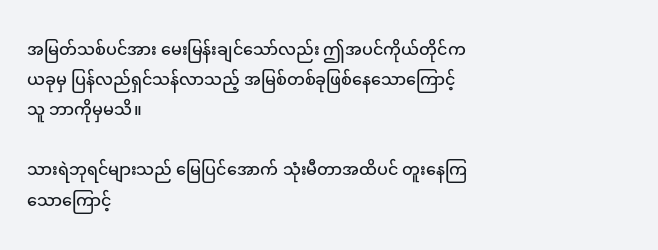အမြတ်သစ်ပင်အား မေးမြန်းချင်သော်လည်း ဤအပင်ကိုယ်တိုင်က ယခုမှ ပြန်လည်ရှင်သန်လာသည့် အမြစ်တစ်ခုဖြစ်‌နေသောကြောင့် သူ ဘာကိုမှမသိ။

သားရဲဘုရင်များသည် မြေပြင်အောက် သုံးမီတာအထိပင် တူးနေကြသောကြောင့်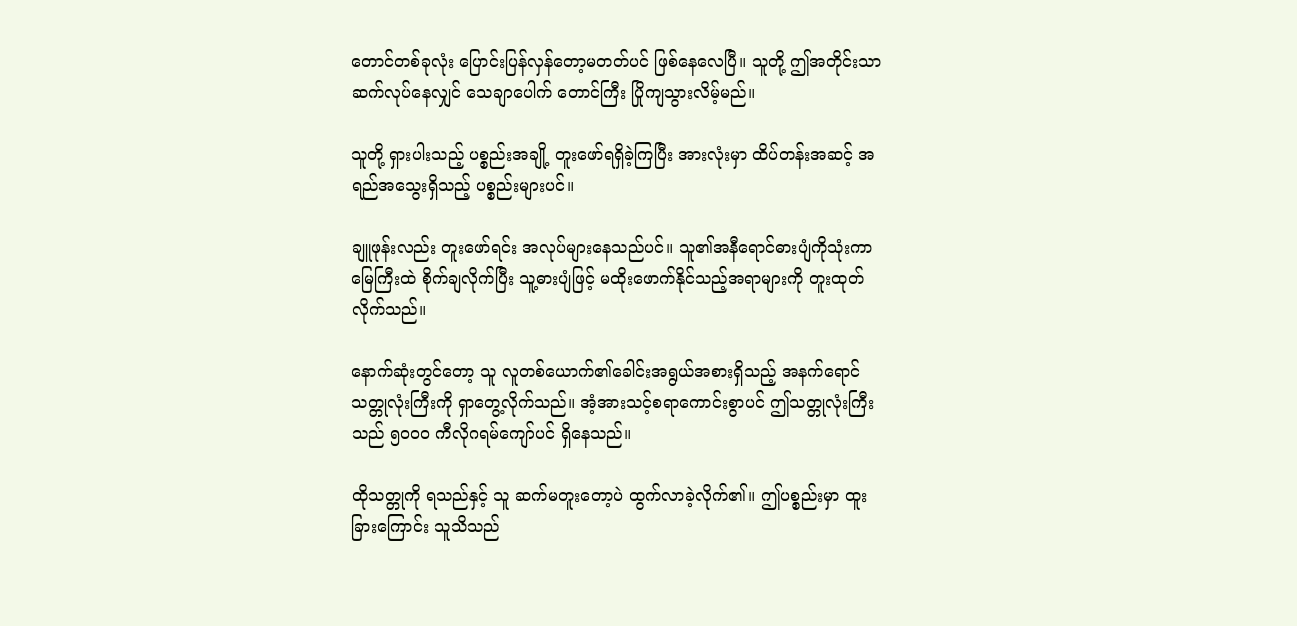တောင်တစ်ခုလုံး ပြောင်းပြန်လှန်တော့မတတ်ပင် ဖြစ်နေလေပြီ။ သူတို့ ဤအတိုင်းသာ ဆက်လုပ်နေလျှင် သေချာပေါက် တောင်ကြီး ပြိုကျသွားလိမ့်မည်။

သူတို့ ရှားပါးသည့် ပစ္စည်းအချို့ တူးဖော်ရရှိခဲ့ကြပြီး အားလုံးမှာ ထိပ်တန်းအဆင့် အရည်အသွေးရှိသည့် ပစ္စည်းများပင်။

ချူဖုန်းလည်း တူးဖော်ရင်း အလုပ်များနေသည်ပင်။ သူ၏အနီရောင်ဓားပျံကိုသုံးကာ မြေကြီးထဲ စိုက်ချလိုက်ပြီး သူ့ဓားပျံဖြင့် မထိုးဖောက်နိုင်သည့်အရာများကို တူးထုတ်လိုက်သည်။

နောက်ဆုံးတွင်တော့ သူ လူတစ်ယောက်၏ခေါင်းအရွယ်အစားရှိသည့် အနက်ရောင်သတ္တုလုံးကြီးကို ရှာတွေ့လိုက်သည်။ အံ့အားသင့်စရာကောင်းစွာပင် ဤသတ္တုလုံးကြီးသည် ၅၀၀၀ ကီလိုဂရမ်ကျော်ပင် ရှိနေသည်။

ထိုသတ္တုကို ရသည်နှင့် သူ ဆက်မတူးတော့ပဲ ထွက်လာခဲ့လိုက်၏။ ဤပစ္စည်းမှာ ထူးခြားကြောင်း သူသိသည်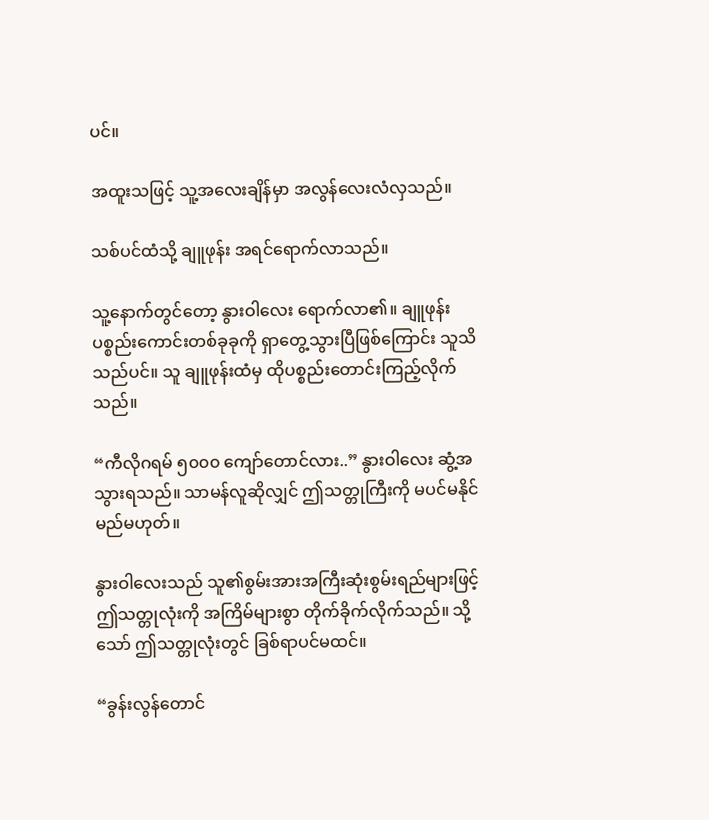ပင်။

အထူးသဖြင့် သူ့အလေးချိန်မှာ အလွန်လေးလံလှသည်။

သစ်ပင်ထံသို့ ချူဖုန်း အရင်ရောက်လာသည်။

သူ့နောက်တွင်တော့ နွားဝါလေး ရောက်လာ၏။ ချူဖုန်း ပစ္စည်းကောင်းတစ်ခုခုကို ရှာတွေ့သွားပြီဖြစ်ကြောင်း သူသိသည်ပင်။ သူ ချူဖုန်းထံမှ ထိုပစ္စည်းတောင်းကြည့်လိုက်သည်။

“ကီလိုဂရမ် ၅၀၀၀ ကျော်တောင်လား..” နွားဝါလေး ဆွံ့အသွားရသည်။ သာမန်လူဆိုလျှင် ဤသတ္တုကြီးကို မပင်မနိုင်မည်မဟုတ်။

နွားဝါလေးသည် သူ၏စွမ်းအားအကြီးဆုံးစွမ်းရည်များဖြင့် ဤသတ္တုလုံးကို အကြိမ်များစွာ တိုက်ခိုက်လိုက်သည်။ သို့သော် ဤသတ္တုလုံးတွင် ခြစ်ရာပင်မထင်။

“ခွန်းလွန်တောင်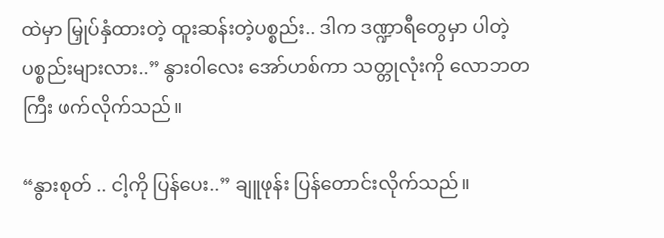ထဲမှာ မြှုပ်နှံထားတဲ့ ထူးဆန်းတဲ့ပစ္စည်း.. ဒါက ဒဏ္ဍာရီတွေမှာ ပါတဲ့ပစ္စည်းများလား..” နွားဝါလေး အော်ဟစ်ကာ သတ္တုလုံးကို လောဘတကြီး ဖက်လိုက်သည်။

“နွားစုတ် .. ငါ့ကို ပြန်ပေး..” ချူဖုန်း ပြန်တောင်းလိုက်သည်။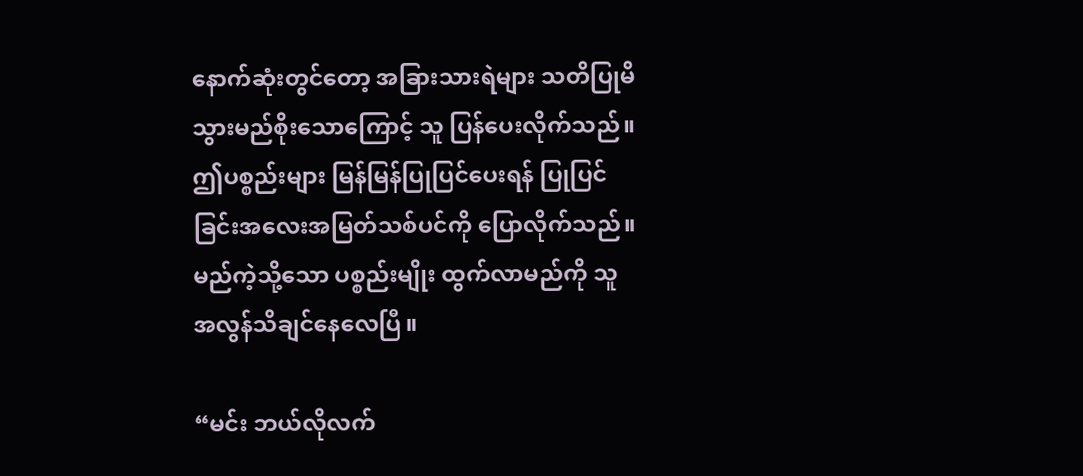နောက်ဆုံးတွင်တော့ အခြားသားရဲများ သတိပြုမိသွားမည်စိုးသောကြောင့် သူ ပြန်ပေးလိုက်သည်။ ဤပစ္စည်းများ မြန်မြန်ပြုပြင်ပေးရန် ပြုပြင်ခြင်းအလေးအမြတ်သစ်ပင်ကို ပြောလိုက်သည်။ မည်ကဲ့သို့သော ပစ္စည်းမျိုး ထွက်လာမည်ကို သူ အလွန်သိချင်နေလေပြီ။

“မင်း ဘယ်လိုလက်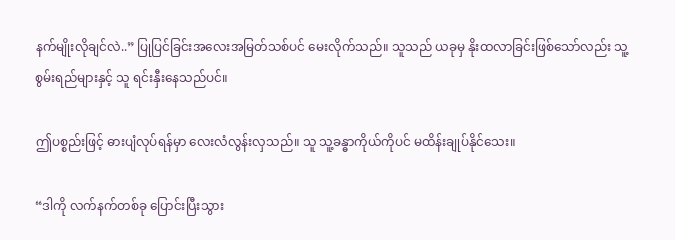နက်မျိုးလိုချင်လဲ..” ပြုပြင်ခြင်းအလေးအမြတ်သစ်ပင် မေးလိုက်သည်။ သူသည် ယခုမှ နိုးထလာခြင်းဖြစ်သော်လည်း သူ့စွမ်းရည်များနှင့် သူ ရင်းနှီးနေသည်ပင်။

ဤပစ္စည်းဖြင့် ဓားပျံလုပ်ရန်မှာ လေးလံလွန်းလှသည်။ သူ သူ့ခန္ဓာကိုယ်ကိုပင် မထိန်းချုပ်နိုင်သေး။

“ဒါကို လက်နက်တစ်ခု ပြောင်းပြီးသွား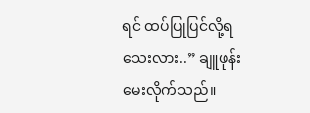ရင် ထပ်ပြုပြင်လို့ရသေးလား..” ချူဖုန်း မေးလိုက်သည်။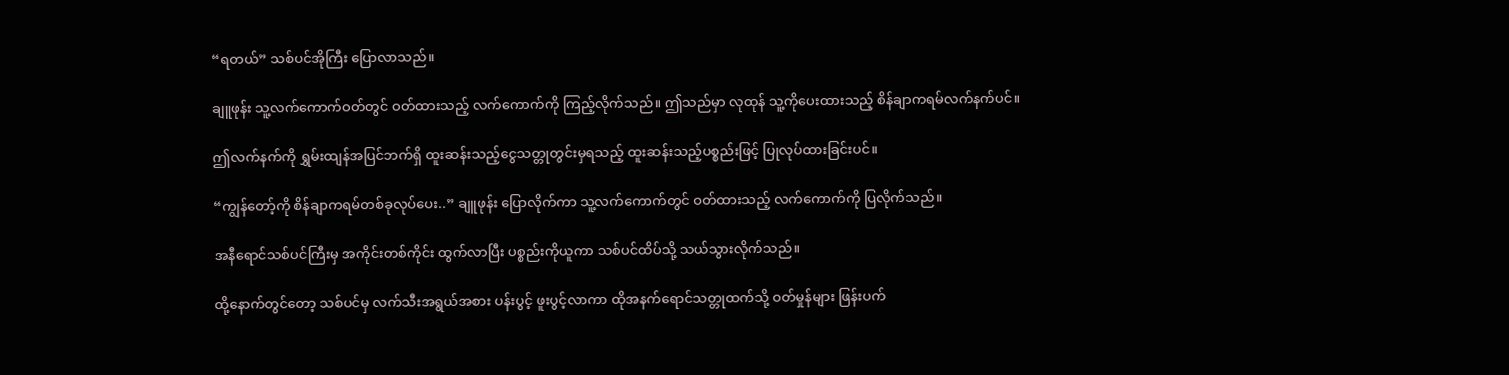“ရတယ်” သစ်ပင်အိုကြီး ပြောလာသည်။

ချူဖုန်း သူ့လက်ကောက်ဝတ်တွင် ဝတ်ထားသည့် လက်ကောက်ကို ကြည့်လိုက်သည်။ ဤသည်မှာ လုထုန် သူ့ကိုပေးထားသည့် စိန်ချာကရမ်လက်နက်ပင်။

ဤလက်နက်ကို ရွှမ်းထျန်အပြင်ဘက်ရှိ ထူးဆန်းသည့်ငွေသတ္တုတွင်းမှရသည့်‌ ထူးဆန်းသည့်ပစ္စည်းဖြင့် ပြုလုပ်ထားခြင်းပင်။

“ကျွန်တော့်ကို စိန်ချာကရမ်တစ်ခုလုပ်ပေး..” ချူဖုန်း ပြောလိုက်ကာ သူ့လက်ကောက်တွင် ဝတ်ထားသည့် လက်ကောက်ကို ပြလိုက်သည်။

အနီရောင်သစ်ပင်ကြီးမှ အကိုင်းတစ်ကိုင်း ထွက်လာပြီး ပစ္စည်းကိုယူကာ သစ်ပင်ထိပ်သို့ သယ်သွားလိုက်သည်။

ထို့နောက်တွင်တော့ သစ်ပင်မှ လက်သီးအရွယ်အစား ပန်းပွင့် ဖူးပွင့်လာကာ ထိုအနက်ရောင်သတ္တုထက်သို့ ဝတ်မှုန်များ ဖြန်းပက်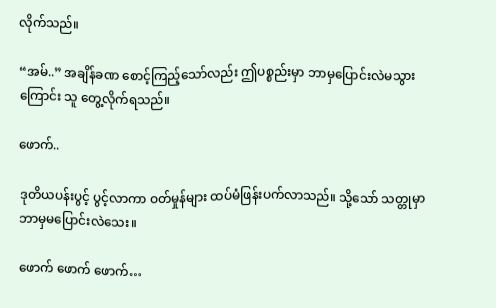လိုက်သည်။

“အမ်..” အချိန်ခဏ စောင့်ကြည့်သော်လည်း ဤပစ္စည်းမှာ ဘာမှပြောင်းလဲမသွားကြောင်း သူ တွေ့လိုက်ရသည်။

ဖောက်..

ဒုတိယပန်းပွင့် ပွင့်လာကာ ဝတ်မှုန်များ ထပ်မံဖြန်းပက်လာသည်။ သို့သော် သတ္တုမှာ ဘာမှမပြောင်းလဲသေး။

ဖောက် ဖောက် ဖောက်…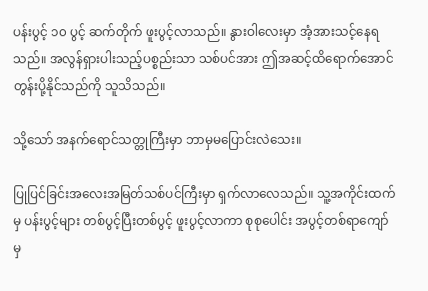ပန်းပွင့် ၁၀ ပွင့် ဆက်တိုက် ဖူးပွင့်လာသည်။ နွားဝါလေးမှာ အံ့အားသင့်နေရသည်။ အလွန်ရှားပါးသည့်ပစ္စည်းသာ သစ်ပင်အား ဤအဆင့်ထိရောက်အောင် တွန်းပို့နိုင်သည်ကို သူသိသည်။

သို့သော် အနက်ရောင်သတ္တုကြီးမှာ ဘာမှမပြောင်းလဲသေး။

ပြုပြင်ခြင်းအလေးအမြတ်သစ်ပင်ကြီးမှာ ရှက်လာလေသည်။ သူ့အကိုင်းထက်မှ ပန်းပွင့်များ တစ်ပွင့်ပြီးတစ်ပွင့် ဖူးပွင့်လာကာ စုစုပေါင်း အပွင့်တစ်ရာကျော်မှ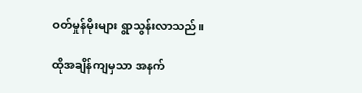ဝတ်မှုန်မိုးများ ရွာသွန်းလာသည်။

ထိုအချိန်ကျမှသာ အနက်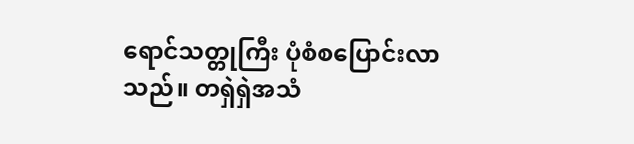ရောင်သတ္တုကြီး ပုံစံစပြောင်းလာသည်။ တရှဲရှဲအသံ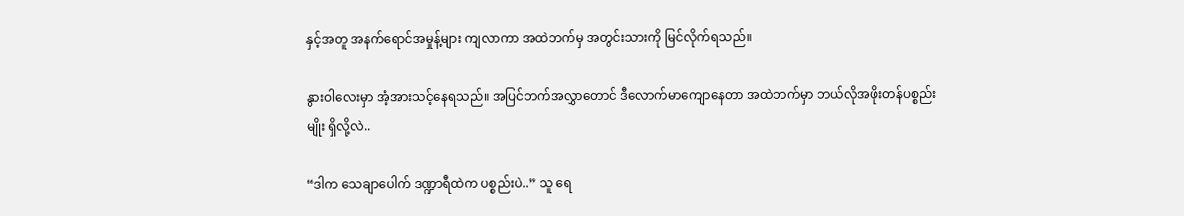နှင့်အတူ အနက်ရောင်အမှုန့်များ ကျလာကာ အထဲဘက်မှ အတွင်းသားကို မြင်လိုက်ရသည်။

နွားဝါလေးမှာ အံ့အားသင့်နေရသည်။ အပြင်ဘက်အလွှာတောင် ဒီလောက်မာကျောနေတာ အထဲဘက်မှာ ဘယ်လိုအဖိုးတန်ပစ္စည်းမျိုး ရှိလို့လဲ..

“ဒါက သေချာပေါက် ဒဏ္ဍာရီထဲက ပစ္စည်းပဲ..” သူ ရေ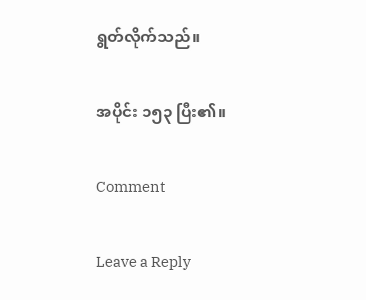ရွတ်လိုက်သည်။

အပိုင်း ၁၅၃ ပြီး၏။

Comment

Leave a Reply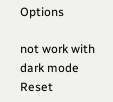Options

not work with dark mode
Reset